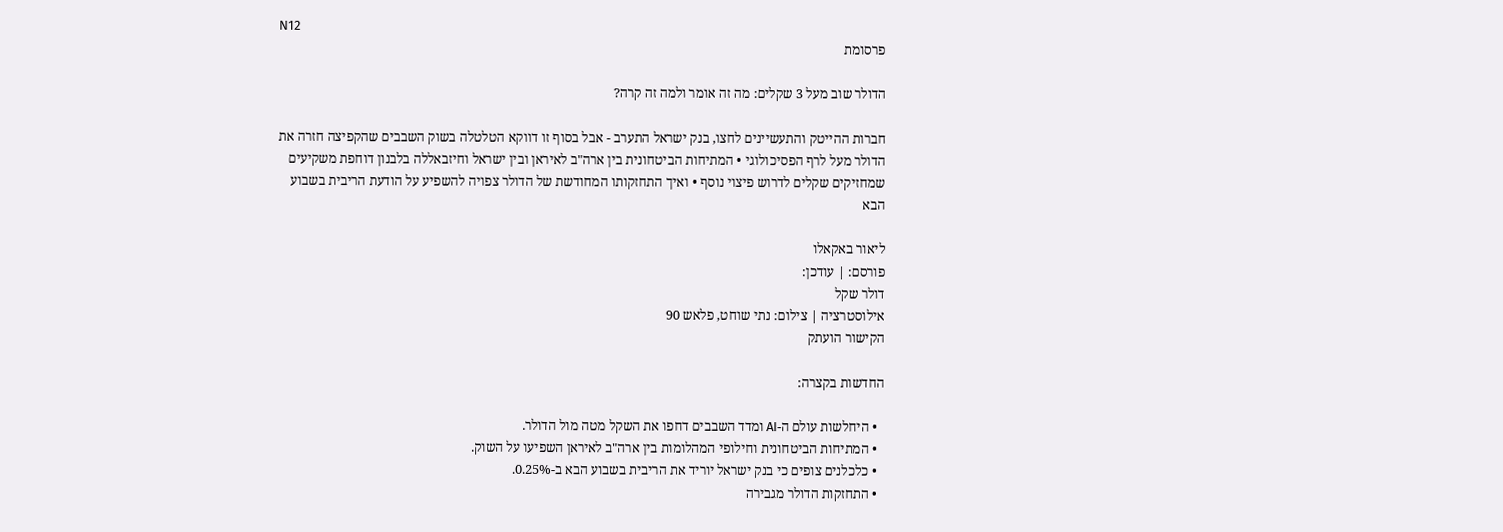N12
פרסומת

הדולר שוב מעל 3 שקלים: מה זה אומר ולמה זה קרה?

חברות ההייטק והתעשיינים לחצו, בנק ישראל התערב - אבל בסוף זו דווקא הטלטלה בשוק השבבים שהקפיצה חזרה את הדולר מעל לרף הפסיכולוגי • המתיחות הביטחונית בין ארה"ב לאיראן ובין ישראל וחיזבאללה בלבנון דוחפת משקיעים שמחזיקים שקלים לדרוש פיצוי נוסף • ואיך התחזקותו המחודשת של הדולר צפויה להשפיע על הודעת הריבית בשבוע הבא

ליאור באקאלו
פורסם: | עודכן:
דולר שקל
אילוסטרציה | צילום: נתי שוחט, פלאש 90
הקישור הועתק

החדשות בקצרה:

  • היחלשות עולם ה-AI ומדד השבבים דחפו את השקל מטה מול הדולר.
  • המתיחות הביטחונית וחילופי המהלומות בין ארה"ב לאיראן השפיעו על השוק.
  • כלכלנים צופים כי בנק ישראל יוריד את הריבית בשבוע הבא ב-0.25%.
  • התחזקות הדולר מגבירה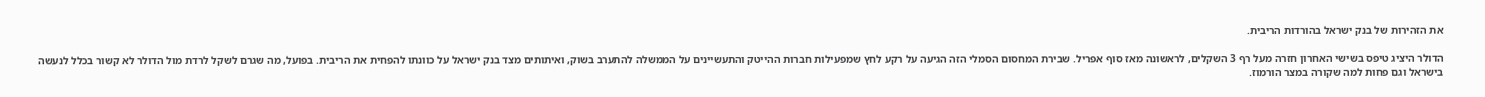את הזהירות של בנק ישראל בהורדות הריבית.

הדולר היציג טיפס בשישי האחרון חזרה מעל רף 3 השקלים, לראשונה מאז סוף אפריל. שבירת המחסום הסמלי הזה הגיעה על רקע לחץ שמפעילות חברות ההייטק והתעשיינים על הממשלה להתערב בשוק, ואיתותים מצד בנק ישראל על כוונתו להפחית את הריבית. בפועל, מה שגרם לשקל לרדת מול הדולר לא קשור בכלל לנעשה בישראל וגם פחות למה שקורה במצר הורמוז.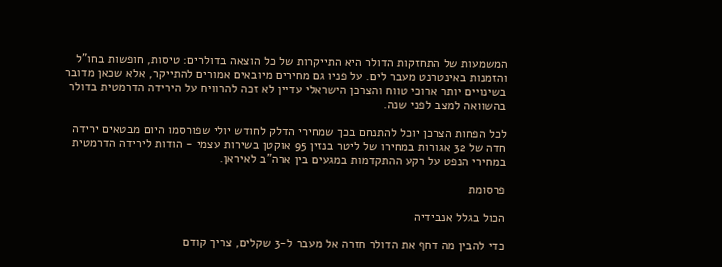המשמעות של התחזקות הדולר היא התייקרות של כל הוצאה בדולרים: טיסות, חופשות בחו"ל והזמנות באינטרנט מעבר לים. על פניו גם מחירים מיובאים אמורים להתייקר, אלא שכאן מדובר בשינויים יותר ארוכי טווח והצרכן הישראלי עדיין לא זכה להרוויח על הירידה הדרמטית בדולר בהשוואה למצב לפני שנה.

לכל הפחות הצרכן יוכל להתנחם בכך שמחירי הדלק לחודש יולי שפורסמו היום מבטאים ירידה חדה של 32 אגורות במחירו של ליטר בנזין 95 אוקטן בשירות עצמי - הודות לירידה הדרמטית במחירי הנפט על רקע ההתקדמות במגעים בין ארה"ב לאיראן.

פרסומת

הכול בגלל אנבידיה

כדי להבין מה דחף את הדולר חזרה אל מעבר ל-3 שקלים, צריך קודם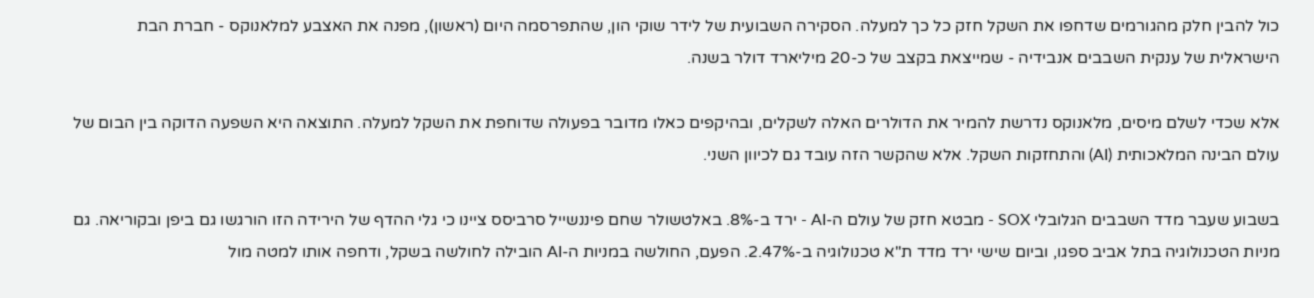כול להבין חלק מהגורמים שדחפו את השקל חזק כל כך למעלה. הסקירה השבועית של לידר שוקי הון, שהתפרסמה היום (ראשון), מפנה את האצבע למלאנוקס - חברת הבת הישראלית של ענקית השבבים אנבידיה - שמייצאת בקצב של כ-20 מיליארד דולר בשנה.

אלא שכדי לשלם מיסים, מלאנוקס נדרשת להמיר את הדולרים האלה לשקלים, ובהיקפים כאלו מדובר בפעולה שדוחפת את השקל למעלה. התוצאה היא השפעה הדוקה בין הבום של עולם הבינה המלאכותית (AI) והתחזקות השקל. אלא שהקשר הזה עובד גם לכיוון השני.

בשבוע שעבר מדד השבבים הגלובלי SOX - מבטא חזק של עולם ה-AI - ירד ב-8%. באלטשולר שחם פיננשייל סרביסס ציינו כי גלי ההדף של הירידה הזו הורגשו גם ביפן ובקוריאה. גם מניות הטכנולוגיה בתל אביב ספגו, וביום שישי ירד מדד ת"א טכנולוגיה ב-2.47%. הפעם, החולשה במניות ה-AI הובילה לחולשה בשקל, ודחפה אותו למטה מול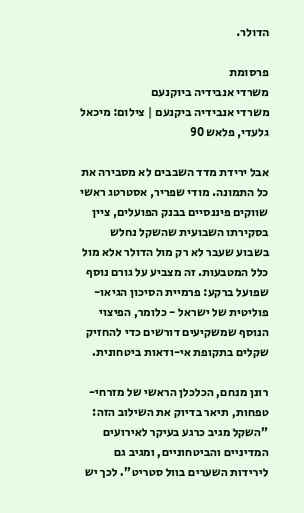הדולר.

פרסומת
משרדי אנבידיה ביוקנעם
משרדי אנבידיה ביקנעם | צילום: מיכאל גלעדי, פלאש 90

אבל ירידת מדד השבבים לא מסבירה את כל התמונה. מודי שפריר, אסטרטג ראשי שווקים פיננסיים בבנק הפועלים, ציין בסקירתו השבועית שהשקל נחלש בשבוע שעבר לא רק מול הדולר אלא מול כלל המטבעות. זה מצביע על גורם נוסף שפועל ברקע: פרמיית הסיכון הגיאו-פוליטית של ישראל - כלומר, הפיצוי הנוסף שמשקיעים דורשים כדי להחזיק שקלים בתקופת אי-ודאות ביטחונית.

רונן מנחם, הכלכלן הראשי של מזרחי-טפחות, תיאר בדיוק את השילוב הזה: "השקל מגיב כרגע בעיקר לאירועים המדיניים והביטחוניים, ומגיב גם לירידות השערים בוול סטריט". לכך יש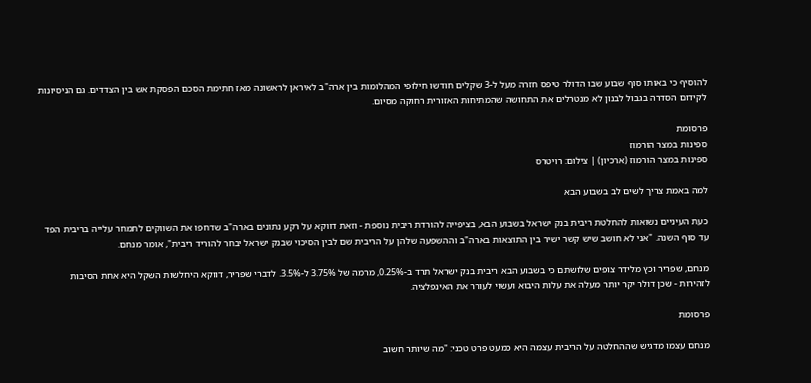להוסיף כי באותו סוף שבוע שבו הדולר טיפס חזרה מעל ל-3 שקלים חודשו חילופי המהלומות בין ארה"ב לאיראן לראשונה מאז חתימת הסכם הפסקת אש בין הצדדים. גם הניסיונות לקידום הסדרה בגבול לבנון לא מנטרלים את התחושה שהמתיחות האזורית רחוקה מסיום.

פרסומת
ספינות במצר הורמוז
ספינות במצר הורמוז (ארכיון) | צילום: רויטרס

למה באמת צריך לשים לב בשבוע הבא

כעת העיניים נשואות להחלטת ריבית בנק ישראל בשבוע הבא, בציפייה להורדת ריבית נוספת - וזאת דווקא על רקע נתונים בארה"ב שדחפו את השווקים לתמחר עלייה בריבית הפד עד סוף השנה. "אני לא חושב שיש קשר ישיר בין התוצאות בארה"ב וההשפעה שלהן על הריבית שם לבין הסיכוי שבנק ישראל יבחר להוריד ריבית", אומר מנחם.

מנחם, שפריר וכץ מלידר צופים שלושתם כי בשבוע הבא ריבית בנק ישראל תרד ב-0.25%, מרמה של 3.75% ל-3.5%. לדברי שפריר, דווקא היחלשות השקל היא אחת הסיבות לזהירות - שכן דולר יקר יותר מעלה את עלות היבוא ועשוי לעורר את האינפלציה.

פרסומת

מנחם עצמו מדגיש שההחלטה על הריבית עצמה היא כמעט פרט טכני: "מה שיותר חשוב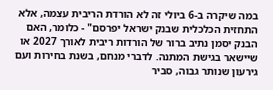במה שיקרה ב-6 ביולי זה לא הורדת הריבית עצמה, אלא התחזית הכלכלית שבנק ישראל יפרסם" - כלומר, האם הבנק יסמן נתיב ברור של הורדות ריבית לאורך 2027 או שיישאר בגישת המתנה. לדברי מנחם, בשנת בחירות ועם גירעון שנותר גבוה, סביר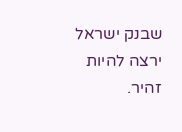שבנק ישראל ירצה להיות זהיר.